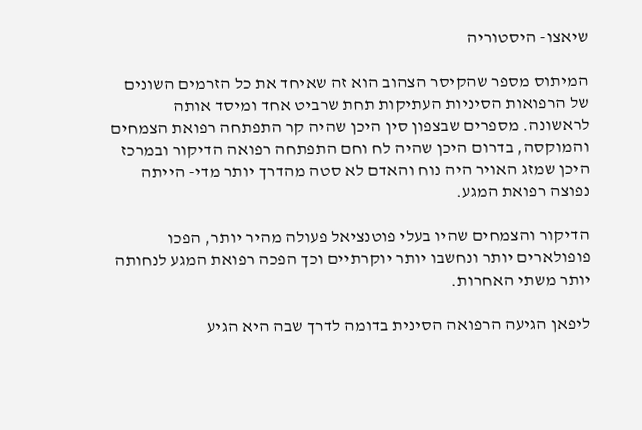שיאצו- היסטוריה

המיתוס מספר שהקיסר הצהוב הוא זה שאיחד את כל הזרמים השונים של הרפואות הסיניות העתיקות תחת שרביט אחד ומיסד אותה לראשונה. מספרים שבצפון סין היכן שהיה קר התפתחה רפואת הצמחים והמוקסה, בדרום היכן שהיה לח וחם התפתחה רפואה הדיקור ובמרכז היכן שמזג האויר היה נוח והאדם לא סטה מהדרך יותר מדי- הייתה נפוצה רפואת המגע.

הדיקור והצמחים שהיו בעלי פוטנציאל פעולה מהיר יותר, הפכו פופולארים יותר ונחשבו יותר יוקרתיים וכך הפכה רפואת המגע לנחותה יותר משתי האחרות.

ליפאן הגיעה הרפואה הסינית בדומה לדרך שבה היא הגיע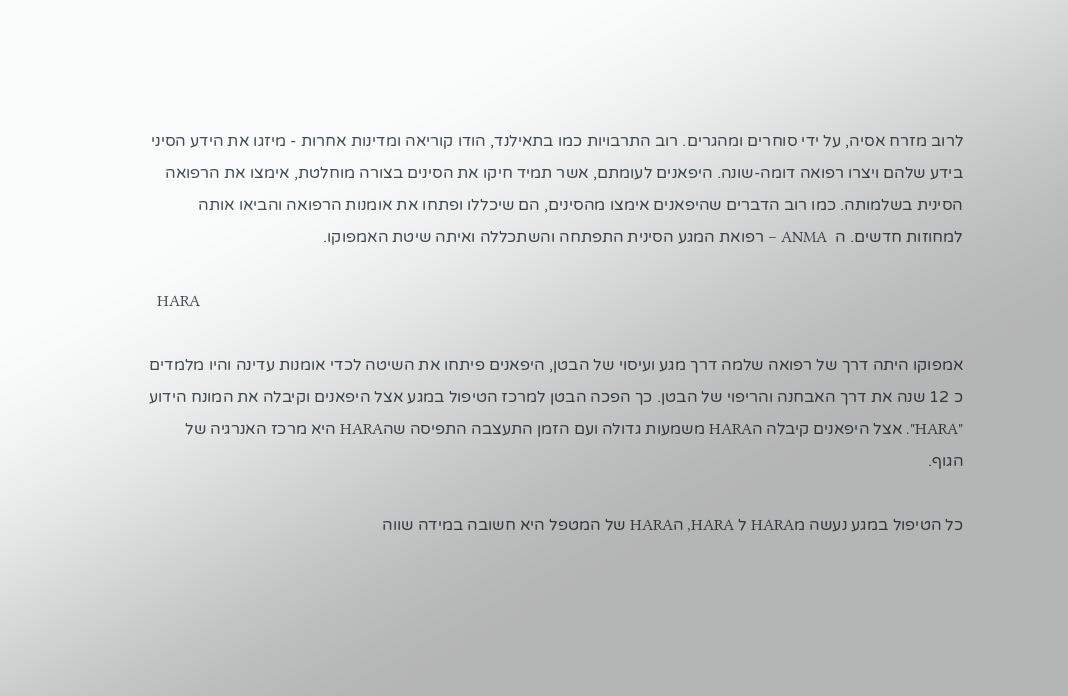לרוב מזרח אסיה, על ידי סוחרים ומהגרים. רוב התרבויות כמו בתאילנד, הודו קוריאה ומדינות אחרות - מיזגו את הידע הסיני בידע שלהם ויצרו רפואה דומה-שונה. היפאנים לעומתם, אשר תמיד חיקו את הסינים בצורה מוחלטת, אימצו את הרפואה הסינית בשלמותה. כמו רוב הדברים שהיפאנים אימצו מהסינים, הם שיכללו ופתחו את אומנות הרפואה והביאו אותה למחוזות חדשים. ה  ANMA – רפואת המגע הסינית התפתחה והשתכללה ואיתה שיטת האמפוקו.

  HARA

אמפוקו היתה דרך של רפואה שלמה דרך מגע ועיסוי של הבטן, היפאנים פיתחו את השיטה לכדי אומנות עדינה והיו מלמדים כ 12 שנה את דרך האבחנה והריפוי של הבטן. כך הפכה הבטן למרכז הטיפול במגע אצל היפאנים וקיבלה את המונח הידוע "HARA". אצל היפאנים קיבלה הHARA משמעות גדולה ועם הזמן התעצבה התפיסה שהHARA היא מרכז האנרגיה של הגוף.

כל הטיפול במגע נעשה מHARA ל HARA, הHARA של המטפל היא חשובה במידה שווה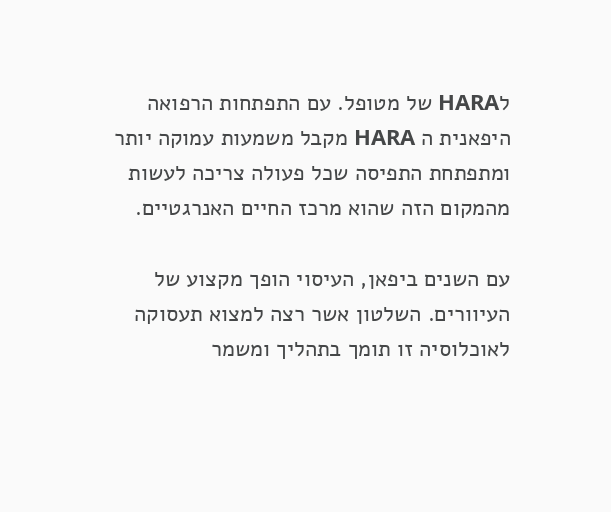לHARA של מטופל. עם התפתחות הרפואה היפאנית ה HARA מקבל משמעות עמוקה יותר ומתפתחת התפיסה שכל פעולה צריכה לעשות מהמקום הזה שהוא מרכז החיים האנרגטיים.

עם השנים ביפאן, העיסוי הופך מקצוע של העיוורים. השלטון אשר רצה למצוא תעסוקה לאוכלוסיה זו תומך בתהליך ומשמר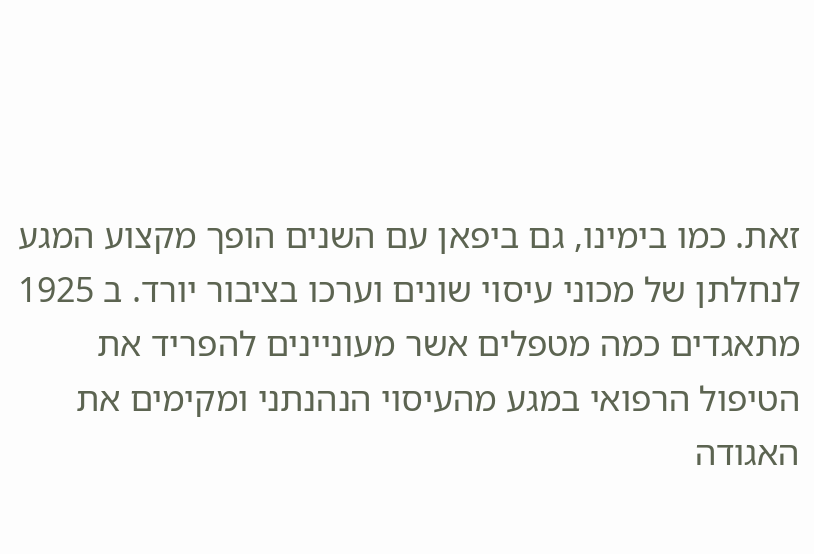זאת. כמו בימינו, גם ביפאן עם השנים הופך מקצוע המגע לנחלתן של מכוני עיסוי שונים וערכו בציבור יורד. ב 1925 מתאגדים כמה מטפלים אשר מעוניינים להפריד את הטיפול הרפואי במגע מהעיסוי הנהנתני ומקימים את האגודה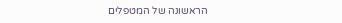הראשונה של המטפלים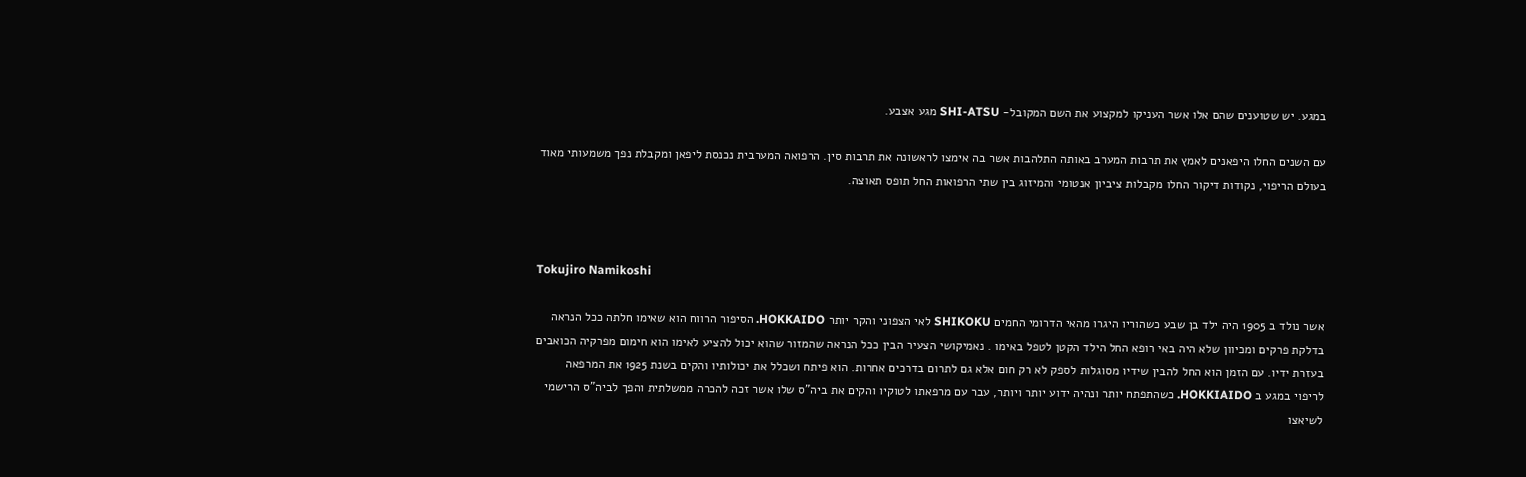במגע. יש שטוענים שהם אלו אשר העניקו למקצוע את השם המקובל- SHI-ATSU מגע אצבע.

עם השנים החלו היפאנים לאמץ את תרבות המערב באותה התלהבות אשר בה אימצו לראשונה את תרבות סין. הרפואה המערבית נכנסת ליפאן ומקבלת נפך משמעותי מאוד בעולם הריפוי, נקודות דיקור החלו מקבלות ציביון אנטומי והמיזוג בין שתי הרפואות החל תופס תאוצה.



Tokujiro Namikoshi

אשר נולד ב 1905 היה ילד בן שבע כשהוריו היגרו מהאי הדרומי החמים SHIKOKU לאי הצפוני והקר יותר HOKKAIDO. הסיפור הרווח הוא שאימו חלתה ככל הנראה בדלקת פרקים ומכיוון שלא היה באי רופא החל הילד הקטן לטפל באימו . נאמיקושי הצעיר הבין ככל הנראה שהמזור שהוא יכול להציע לאימו הוא חימום מפרקיה הכואבים בעזרת ידיו. עם הזמן הוא החל להבין שידיו מסוגלות לספק לא רק חום אלא גם לתרום בדרכים אחרות. הוא פיתח ושכלל את יכולותיו והקים בשנת 1925 את המרפאה לריפוי במגע ב HOKKIAIDO. כשהתפתח יותר ונהיה ידוע יותר ויותר, עבר עם מרפאתו לטוקיו והקים את ביה"ס שלו אשר זכה להכרה ממשלתית והפך לביה"ס הרישמי לשיאצו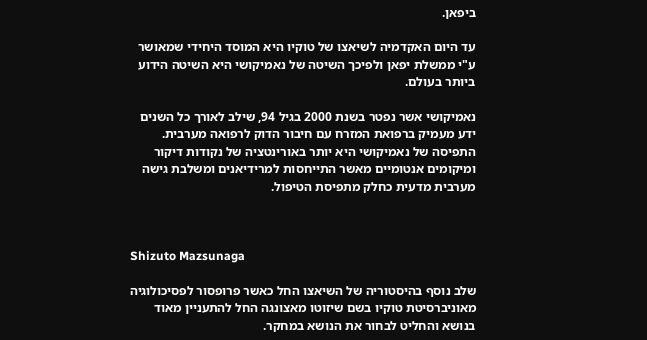ביפאן.

עד היום האקדמיה לשיאצו של טוקיו היא המוסד היחידי שמאושר ע"י ממשלת יפאן ולפיכך השיטה של נאמיקושי היא השיטה הידוע ביותר בעולם.

נאמיקושי אשר נפטר בשנת 2000 בגיל 94, שילב לאורך כל השנים ידע מעמיק ברפואת המזרח עם חיבור הדוק לרפואה מערבית. התפיסה של נאמיקושי היא יותר באורינטציה של נקודות דיקור ומיקומים אנטומיים מאשר התייחסות למרידיאנים ומשלבת גישה מערבית מדעית כחלק מתפיסת הטיפול.



Shizuto Mazsunaga

שלב נוסף בהיסטוריה של השיאצו החל כאשר פרופסור לפסיכולוגיה מאוניברסיטת טוקיו בשם שיזוטו מאצונגה החל להתעניין מאוד בנושא והחליט לבחור את הנושא במחקר.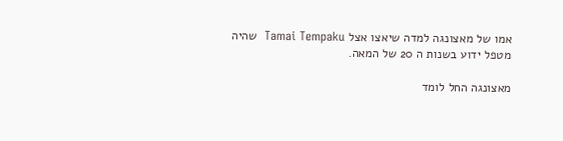אמו של מאצונגה למדה שיאצו אצל Tamai Tempaku  שהיה מטפל ידוע בשנות ה 20 של המאה.

מאצונגה החל לומד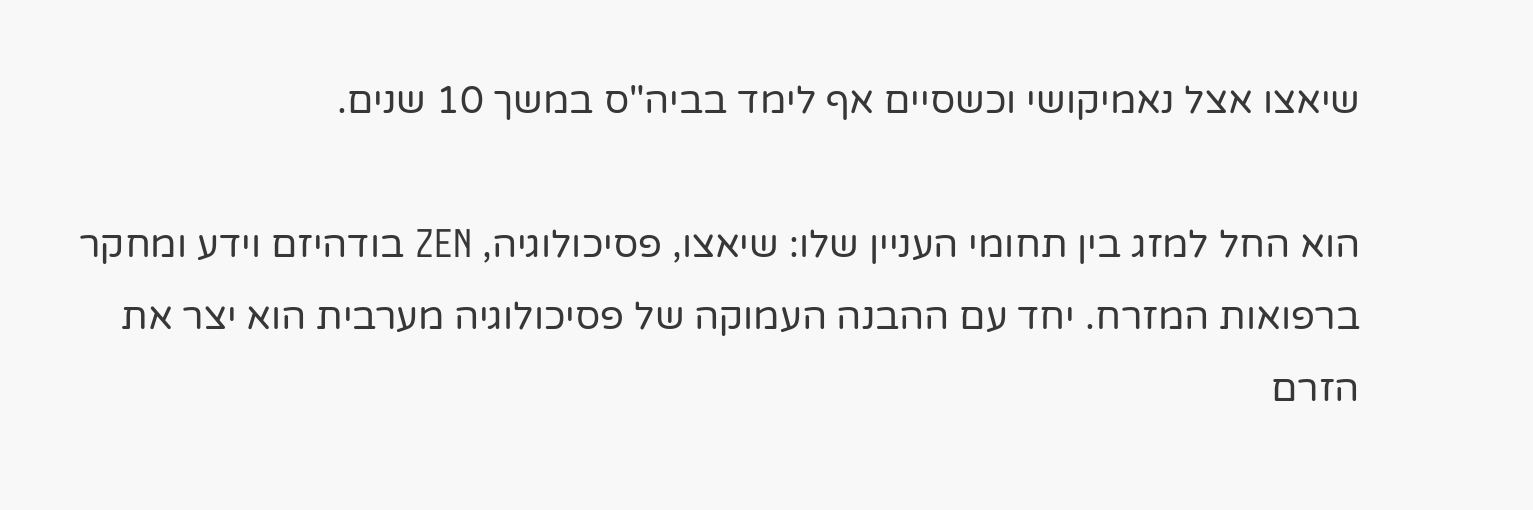שיאצו אצל נאמיקושי וכשסיים אף לימד בביה"ס במשך 10 שנים.

הוא החל למזג בין תחומי העניין שלו: שיאצו, פסיכולוגיה, ZEN בודהיזם וידע ומחקר ברפואות המזרח. יחד עם ההבנה העמוקה של פסיכולוגיה מערבית הוא יצר את הזרם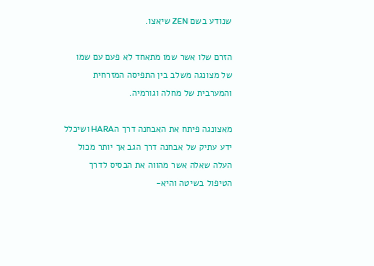שנודע בשם ZEN שיאצו.

הזרם שלו אשר שמו מתאחד לא פעם עם שמו של מצונגה משלב בין התפיסה המזרחית והמערבית של מחלה וגורמיה.

מאצונגה פיתח את האבחנה דרך הHARA ושיכלל ידע עתיק של אבחנה דרך הגב אך יותר מכול העלה שאלה אשר מהווה את הבסיס לדרך הטיפול בשיטה והיא-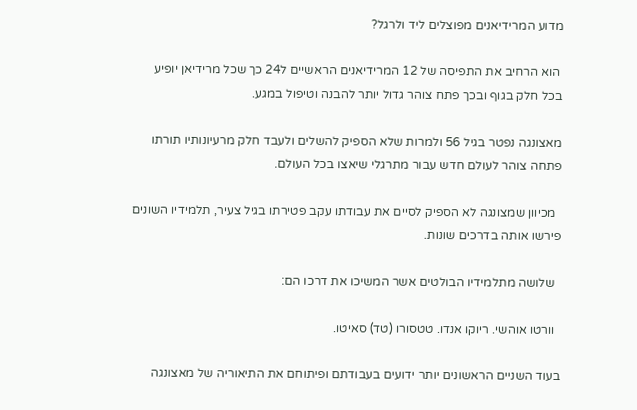מדוע המרידיאנים מפוצלים ליד ולרגל?

 הוא הרחיב את התפיסה של 12 המרידיאנים הראשיים ל24 כך שכל מרידיאן יופיע בכל חלק בגוף ובכך פתח צוהר גדול יותר להבנה וטיפול במגע.

מאצונגה נפטר בגיל 56 ולמרות שלא הספיק להשלים ולעבד חלק מרעיונותיו תורתו פתחה צוהר לעולם חדש עבור מתרגלי שיאצו בכל העולם.

  מכיוון שמצונגה לא הספיק לסיים את עבודתו עקב פטירתו בגיל צעיר, תלמידיו השונים פירשו אותה בדרכים שונות.

  שלושה מתלמידיו הבולטים אשר המשיכו את דרכו הם:

  וורטו אוהשי. ריוקו אנדו. טטסורו (טד) סאיטו.

בעוד השניים הראשונים יותר ידועים בעבודתם ופיתוחם את התיאוריה של מאצונגה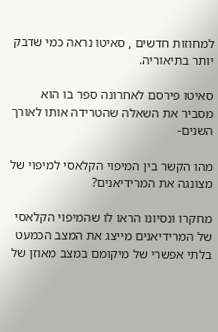למחוזות חדשים , סאיטו נראה כמי שדבק יותר בתיאוריה.

סאיטו פירסם לאחרונה ספר בו הוא מסביר את השאלה שהטרידה אותו לאורך השנים-

מהו הקשר בין המיפוי הקלאסי למיפוי של מצונגה את המרידיאנים?

מחקרו ונסיונו הראו לו שהמיפוי הקלאסי של המרידיאנים מייצג את המצב הכמעט בלתי אפשרי של מיקומם במצב מאוזן של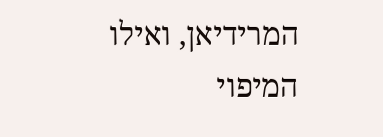המרידיאן, ואילו המיפוי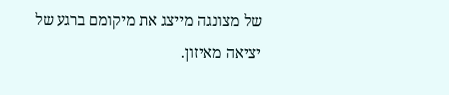של מצונגה מייצג את מיקומם ברגע של יציאה מאיזון.